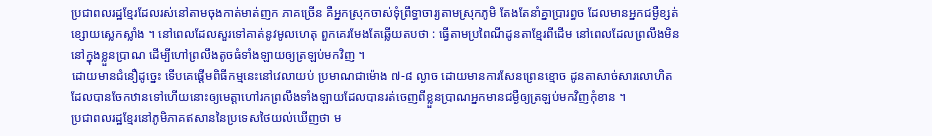ប្រជាពលរដ្ឋខ្មែរដែលរស់នៅតាមចុងកាត់មាត់ញក ភាគច្រើន គឺអ្នកស្រុកចាស់ទុំព្រឹទ្ធាចារ្យតាមស្រុកភូមិ តែងតែនាំគ្នាប្រារព្ធច ដែលមានអ្នកជម្ងឺខ្សត់ខ្សោយស្លេកស្លាំង ។ នៅពេលដែលសួរទៅគាត់នូវមូលហេតុ ពួកគេរមែងតែឆ្លើយតបថា : ធ្វើតាមប្រពៃណីដូនតាខ្មែរពីដើម នៅពេលដែលព្រលឹងមិននៅក្នុងខ្លួនប្រាណ ដើម្បីហៅព្រលឹងតូចធំទាំងឡាយឲ្យត្រឡប់មកវិញ ។
ដោយមានជំនឿដូច្នេះ ទើបគេផ្តើមពិធីកម្មនេះនៅវេលាយប់ ប្រមាណជាម៉ោង ៧-៨ ល្ងាច ដោយមានការសែនព្រេនខ្មោច ដូនតាសាច់សារលោហិត ដែលបានចែកឋានទៅហើយនោះឲ្យមេត្តាហៅរកព្រលឹងទាំងឡាយដែលបានរត់ចេញពីខ្លួនប្រាណអ្នកមានជម្ងឺឲ្យត្រឡប់មកវិញកុំខាន ។
ប្រជាពលរដ្ឋខ្មែរនៅភូមិភាគឥសាននៃប្រទេសថៃយល់ឃើញថា ម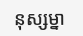នុស្សម្នា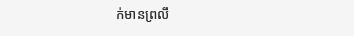ក់មានព្រលឹ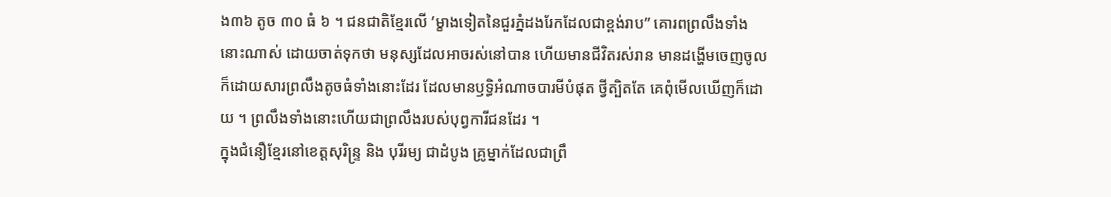ង៣៦ តូច ៣០ ធំ ៦ ។ ជនជាតិខ្មែរលើ ’ម្ខាងទៀតនៃជួរភ្នំដងរែកដែលជាខ្ពង់រាប” គោរពព្រលឹងទាំងនោះណាស់ ដោយចាត់ទុកថា មនុស្សដែលអាចរស់នៅបាន ហើយមានជីវិតរស់រាន មានដង្ហើមចេញចូល ក៏ដោយសារព្រលឹងតូចធំទាំងនោះដែរ ដែលមានឫទ្ធិអំណាចបារមីបំផុត ថ្វីត្បិតតែ គេពុំមើលឃើញក៏ដោយ ។ ព្រលឹងទាំងនោះហើយជាព្រលឹងរបស់បុព្វការីជនដែរ ។
ក្នុងជំនឿខ្មែរនៅខេត្តសុរិន្ទ្រ និង បុរីរម្យ ជាដំបូង គ្រូម្នាក់ដែលជាព្រឹ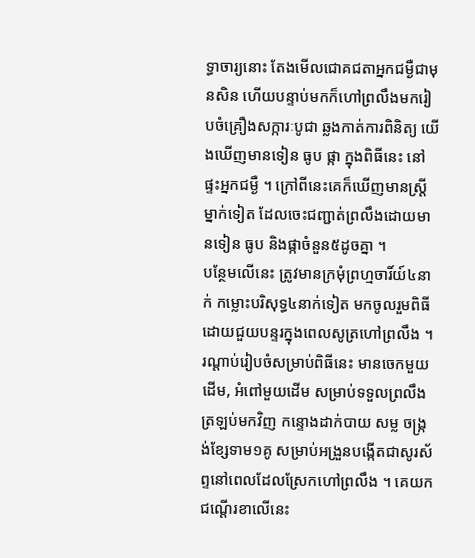ទ្ធាចារ្យនោះ តែងមើលជោគជតាអ្នកជម្ងឺជាមុនសិន ហើយបន្ទាប់មកក៏ហៅព្រលឹងមករៀបចំគ្រឿងសក្ការៈបូជា ឆ្លងកាត់ការពិនិត្យ យើងឃើញមានទៀន ធូប ផ្កា ក្នុងពិធីនេះ នៅផ្ទះអ្នកជម្ងឺ ។ ក្រៅពីនេះគេក៏ឃើញមានស្ត្រីម្នាក់ទៀត ដែលចេះជញ្ជាត់ព្រលឹងដោយមានទៀន ធូប និងផ្កាចំនួន៥ដូចគ្នា ។
បន្ថែមលើនេះ ត្រូវមានក្រមុំព្រហ្មចារិ៍យ៍៤នាក់ កម្លោះបរិសុទ្ធ៤នាក់ទៀត មកចូលរួមពិធីដោយជួយបន្ទរក្នុងពេលសូត្រហៅព្រលឹង ។
រណ្តាប់រៀបចំសម្រាប់ពិធីនេះ មានចេកមួយដើម, អំពៅមួយដើម សម្រាប់ទទួលព្រលឹងត្រឡប់មកវិញ កន្ទោងដាក់បាយ សម្ល ចង្ក្រង់ខ្សែទាម១គូ សម្រាប់អង្រួនបង្កើតជាសូរស័ព្ទនៅពេលដែលស្រែកហៅព្រលឹង ។ គេយកជណ្តើរខាលើនេះ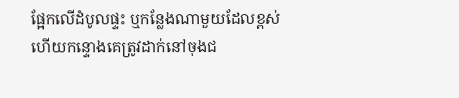ផ្អែកលើដំបូលផ្ទះ ឬកន្លែងណាមួយដែលខ្ពស់ ហើយកន្ទោងគេត្រូវដាក់នៅចុងជ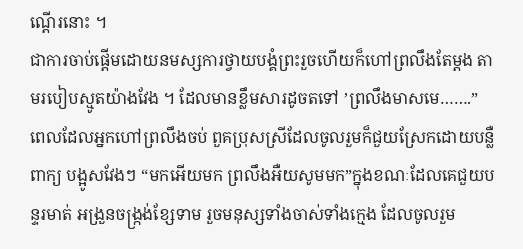ណ្តើរនោះ ។
ជាការចាប់ផ្តើមដោយនមស្សការថ្វាយបង្គំព្រះរួចហើយក៏ហៅព្រលឹងតែម្តង តាមរបៀបស្មូតយ៉ាងវែង ។ ដែលមានខ្លឹមសារដូចតទៅ ’ព្រលឹងមាសមេ…….”
ពេលដែលអ្នកហៅព្រលឹងចប់ ពួគប្រុសស្រីដែលចូលរួមក៏ជួយស្រែកដោយបន្លឺពាក្យ បង្អូសវែងៗ “មកអើយមក ព្រលឹងអឺយសូមមក”ក្នុងខណៈដែលគេជួយបន្ទរមាត់ អង្រួនចង្ក្រង់ខ្សែទាម រួចមនុស្សទាំងចាស់ទាំងក្មេង ដែលចូលរួម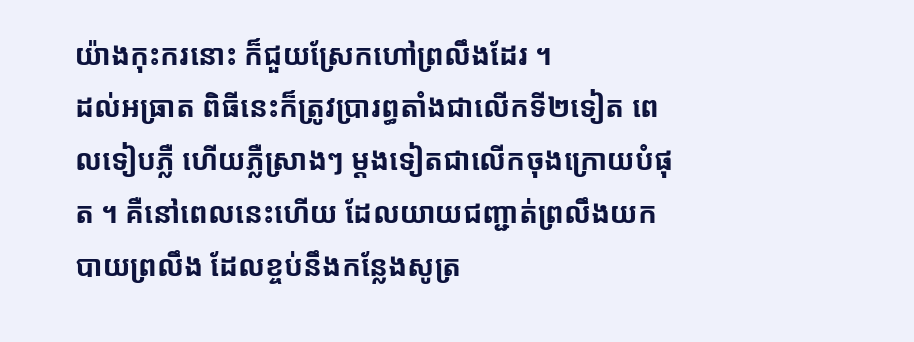យ៉ាងកុះករនោះ ក៏ជួយស្រែកហៅព្រលឹងដែរ ។
ដល់អធ្រាត ពិធីនេះក៏ត្រូវប្រារព្ធតាំងជាលើកទី២ទៀត ពេលទៀបភ្លឺ ហើយភ្លឺស្រាងៗ ម្តងទៀតជាលើកចុងក្រោយបំផុត ។ គឺនៅពេលនេះហើយ ដែលយាយជញ្ជាត់ព្រលឹងយកបាយព្រលឹង ដែលខ្ចប់នឹងកន្លែងសូត្រ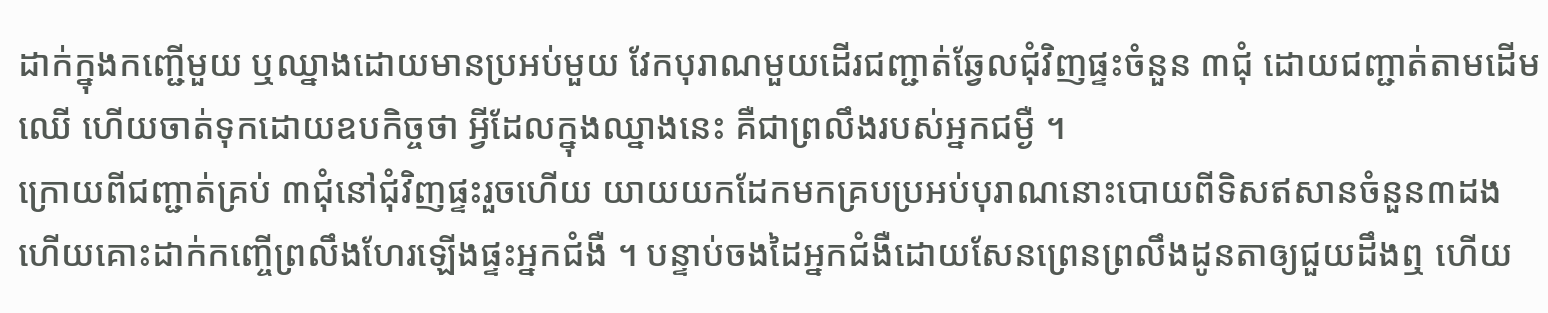ដាក់ក្នុងកញ្ជើមួយ ឬឈ្នាងដោយមានប្រអប់មួយ វែកបុរាណមួយដើរជញ្ជាត់ឆ្វែលជុំវិញផ្ទះចំនួន ៣ជុំ ដោយជញ្ជាត់តាមដើមឈើ ហើយចាត់ទុកដោយឧបកិច្ចថា អ្វីដែលក្នុងឈ្នាងនេះ គឺជាព្រលឹងរបស់អ្នកជម្ងឺ ។
ក្រោយពីជញ្ជាត់គ្រប់ ៣ជុំនៅជុំវិញផ្ទះរួចហើយ យាយយកដែកមកគ្របប្រអប់បុរាណនោះបោយពីទិសឥសានចំនួន៣ដង ហើយគោះដាក់កញ្ចើព្រលឹងហែរឡើងផ្ទះអ្នកជំងឺ ។ បន្ទាប់ចងដៃអ្នកជំងឺដោយសែនព្រេនព្រលឹងដូនតាឲ្យជួយដឹងឮ ហើយ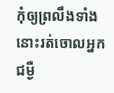កុំឲ្យព្រលឹងទាំងនោះរត់ចោលអ្នកជម្ងឺ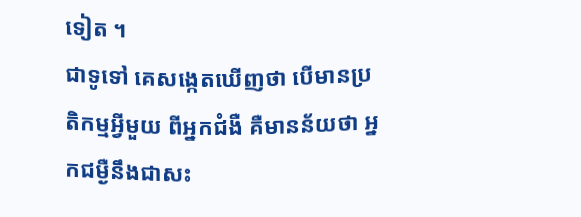ទៀត ។
ជាទូទៅ គេសង្កេតឃើញថា បើមានប្រតិកម្មអ្វីមួយ ពីអ្នកជំងឺ គឺមានន័យថា អ្នកជម្ងឺនឹងជាសះ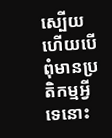ស្បើយ ហើយបើពុំមានប្រតិកម្មអ្វីទេនោះ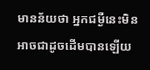មានន័យថា អ្នកជម្ងឺនេះមិនអាចជាដូចដើមបានឡើយ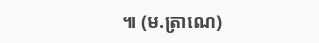៕ (ម.ត្រាណេ)